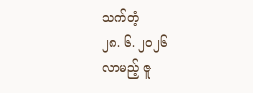သက်တံ့
၂၈. ၆. ၂၀၂၆
လာမည့် ဇူ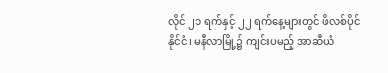လိုင် ၂၁ ရက်နှင့် ၂၂ ရက်နေ့များတွင် ဖိလစ်ပိုင်နိုင်ငံ၊ မနီလာမြို့၌ ကျင်းပမည့် အာဆီယံ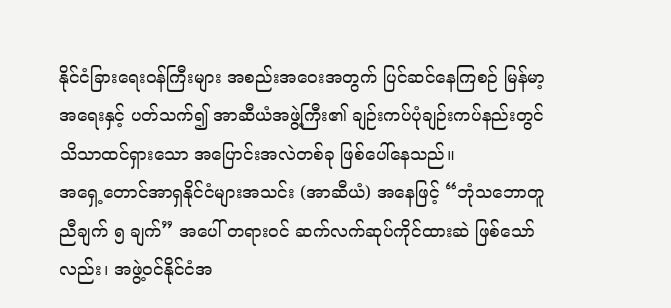နိုင်ငံခြားရေးဝန်ကြီးများ အစည်းအဝေးအတွက် ပြင်ဆင်နေကြစဉ် မြန်မာ့အရေးနှင့် ပတ်သက်၍ အာဆီယံအဖွဲ့ကြီး၏ ချဉ်းကပ်ပုံချဉ်းကပ်နည်းတွင် သိသာထင်ရှားသော အပြောင်းအလဲတစ်ခု ဖြစ်ပေါ်နေသည်။
အရှေ့တောင်အာရှနိုင်ငံများအသင်း (အာဆီယံ) အနေဖြင့် “ဘုံသဘောတူညီချက် ၅ ချက်” အပေါ် တရားဝင် ဆက်လက်ဆုပ်ကိုင်ထားဆဲ ဖြစ်သော်လည်း၊ အဖွဲ့ဝင်နိုင်ငံအ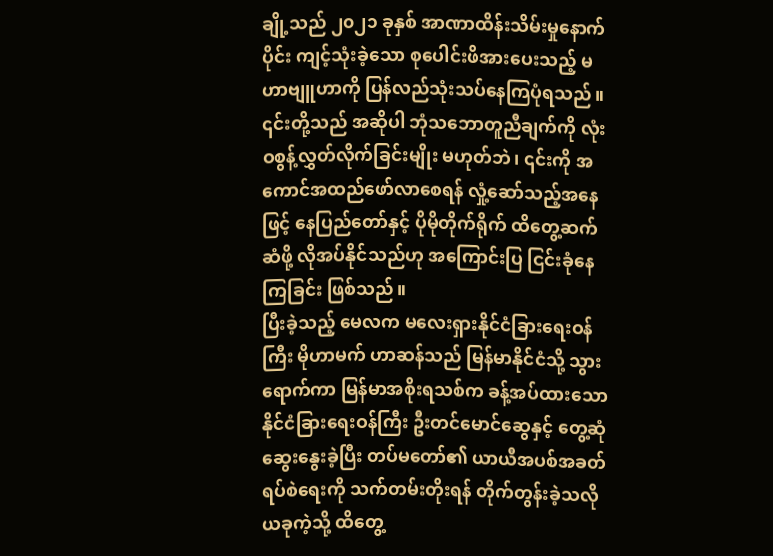ချို့သည် ၂၀၂၁ ခုနှစ် အာဏာထိန်းသိမ်းမှုနောက်ပိုင်း ကျင့်သုံးခဲ့သော စုပေါင်းဖိအားပေးသည့် မဟာဗျူဟာကို ပြန်လည်သုံးသပ်နေကြပုံရသည်။
၎င်းတို့သည် အဆိုပါ ဘုံသဘောတူညီချက်ကို လုံးဝစွန့်လွှတ်လိုက်ခြင်းမျိုး မဟုတ်ဘဲ၊ ၎င်းကို အကောင်အထည်ဖော်လာစေရန် လှုံ့ဆော်သည့်အနေဖြင့် နေပြည်တော်နှင့် ပိုမိုတိုက်ရိုက် ထိတွေ့ဆက်ဆံဖို့ လိုအပ်နိုင်သည်ဟု အကြောင်းပြ ငြင်းခုံနေကြခြင်း ဖြစ်သည်။
ပြီးခဲ့သည့် မေလက မလေးရှားနိုင်ငံခြားရေးဝန်ကြီး မိုဟာမက် ဟာဆန်သည် မြန်မာနိုင်ငံသို့ သွားရောက်ကာ မြန်မာအစိုးရသစ်က ခန့်အပ်ထားသော နိုင်ငံခြားရေးဝန်ကြီး ဦးတင်မောင်ဆွေနှင့် တွေ့ဆုံဆွေးနွေးခဲ့ပြီး တပ်မတော်၏ ယာယီအပစ်အခတ်ရပ်စဲရေးကို သက်တမ်းတိုးရန် တိုက်တွန်းခဲ့သလို ယခုကဲ့သို့ ထိတွေ့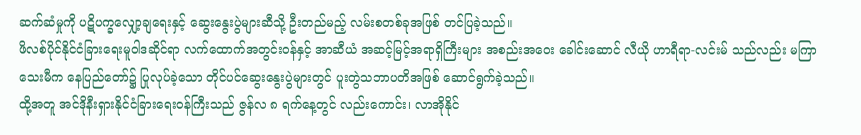ဆက်ဆံမှုကို ပဋိပက္ခလျှော့ချရေးနှင့် ဆွေးနွေးပွဲများဆီသို့ ဦးတည်မည့် လမ်းစတစ်ခုအဖြစ် တင်ပြခဲ့သည်။
ဖိလစ်ပိုင်နိုင်ငံခြားရေးမူဝါဒဆိုင်ရာ လက်ထောက်အတွင်းဝန်နှင့် အာဆီယံ အဆင့်မြင့်အရာရှိကြီးများ အစည်းအဝေး ခေါင်းဆောင် လီယို ဟာရီရာ-လင်းမ် သည်လည်း မကြာသေးမီက နေပြည်တော်၌ ပြုလုပ်ခဲ့သော တိုင်ပင်ဆွေးနွေးပွဲများတွင် ပူးတွဲသဘာပတိအဖြစ် ဆောင်ရွက်ခဲ့သည်။
ထို့အတူ အင်ဒိုနီးရှားနိုင်ငံခြားရေးဝန်ကြီးသည် ဇွန်လ ၈ ရက်နေ့တွင် လည်းကောင်း၊ လာအိုနိုင်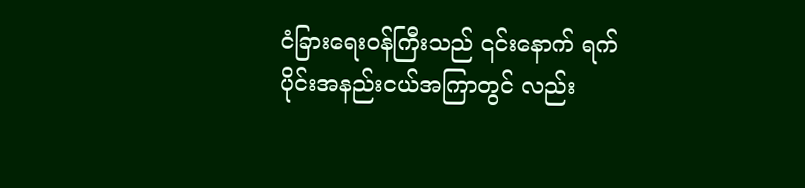ငံခြားရေးဝန်ကြီးသည် ၎င်းနောက် ရက်ပိုင်းအနည်းငယ်အကြာတွင် လည်း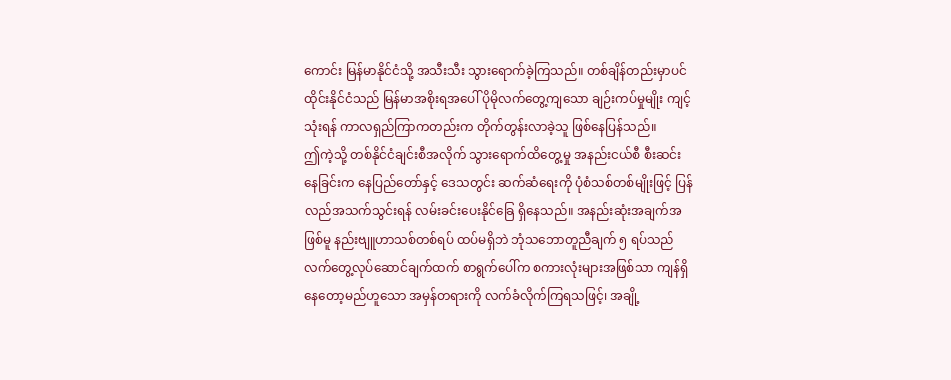ကောင်း မြန်မာနိုင်ငံသို့ အသီးသီး သွားရောက်ခဲ့ကြသည်။ တစ်ချိန်တည်းမှာပင် ထိုင်းနိုင်ငံသည် မြန်မာအစိုးရအပေါ် ပိုမိုလက်တွေ့ကျသော ချဉ်းကပ်မှုမျိုး ကျင့်သုံးရန် ကာလရှည်ကြာကတည်းက တိုက်တွန်းလာခဲ့သူ ဖြစ်နေပြန်သည်။
ဤကဲ့သို့ တစ်နိုင်ငံချင်းစီအလိုက် သွားရောက်ထိတွေ့မှု အနည်းငယ်စီ စီးဆင်းနေခြင်းက နေပြည်တော်နှင့် ဒေသတွင်း ဆက်ဆံရေးကို ပုံစံသစ်တစ်မျိုးဖြင့် ပြန်လည်အသက်သွင်းရန် လမ်းခင်းပေးနိုင်ခြေ ရှိနေသည်။ အနည်းဆုံးအချက်အဖြစ်မူ နည်းဗျူဟာသစ်တစ်ရပ် ထပ်မရှိဘဲ ဘုံသဘောတူညီချက် ၅ ရပ်သည် လက်တွေ့လုပ်ဆောင်ချက်ထက် စာရွက်ပေါ်က စကားလုံးများအဖြစ်သာ ကျန်ရှိနေတော့မည်ဟူသော အမှန်တရားကို လက်ခံလိုက်ကြရသဖြင့်၊ အချို့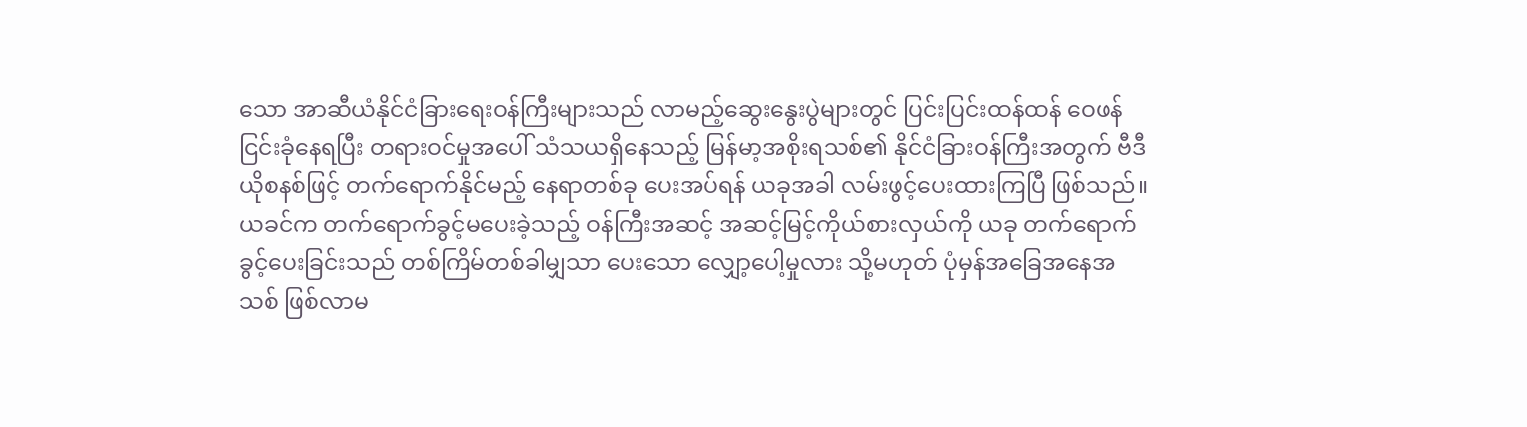သော အာဆီယံနိုင်ငံခြားရေးဝန်ကြီးများသည် လာမည့်ဆွေးနွေးပွဲများတွင် ပြင်းပြင်းထန်ထန် ဝေဖန်ငြင်းခုံနေရပြီး တရားဝင်မှုအပေါ် သံသယရှိနေသည့် မြန်မာ့အစိုးရသစ်၏ နိုင်ငံခြားဝန်ကြီးအတွက် ဗီဒီယိုစနစ်ဖြင့် တက်ရောက်နိုင်မည့် နေရာတစ်ခု ပေးအပ်ရန် ယခုအခါ လမ်းဖွင့်ပေးထားကြပြီ ဖြစ်သည်။
ယခင်က တက်ရောက်ခွင့်မပေးခဲ့သည့် ဝန်ကြီးအဆင့် အဆင့်မြင့်ကိုယ်စားလှယ်ကို ယခု တက်ရောက်ခွင့်ပေးခြင်းသည် တစ်ကြိမ်တစ်ခါမျှသာ ပေးသော လျှော့ပေါ့မှုလား သို့မဟုတ် ပုံမှန်အခြေအနေအသစ် ဖြစ်လာမ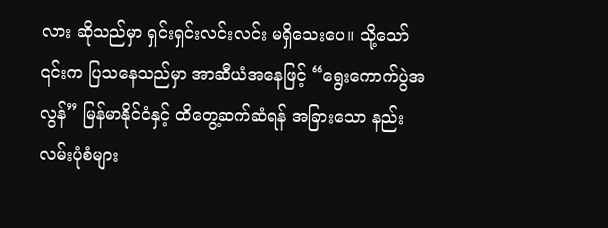လား ဆိုသည်မှာ ရှင်းရှင်းလင်းလင်း မရှိသေးပေ။ သို့သော် ၎င်းက ပြသနေသည်မှာ အာဆီယံအနေဖြင့် “ရွေးကောက်ပွဲအလွန်” မြန်မာနိုင်ငံနှင့် ထိတွေ့ဆက်ဆံရန် အခြားသော နည်းလမ်းပုံစံများ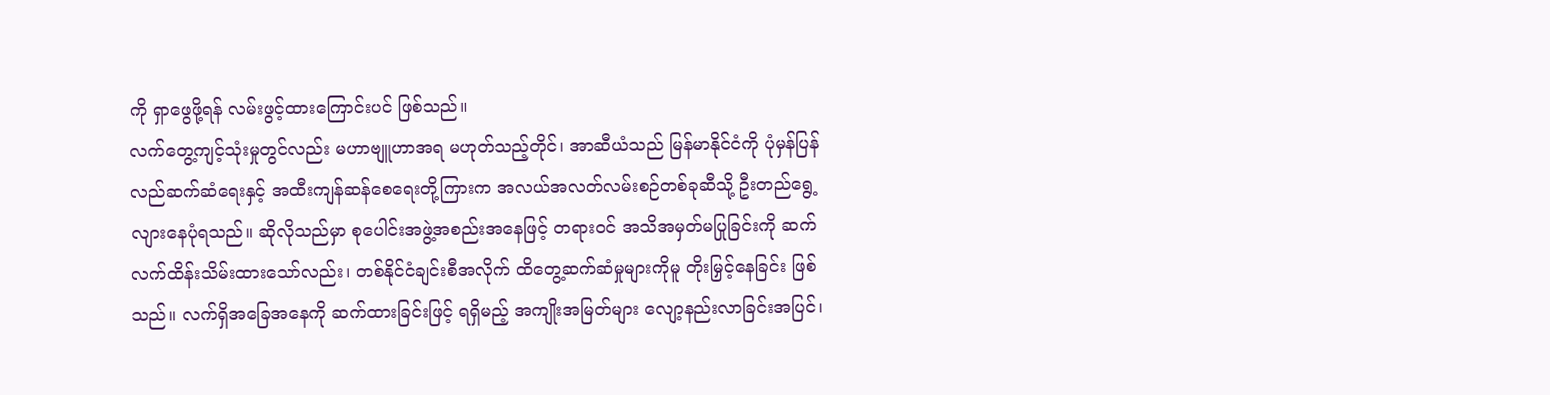ကို ရှာဖွေဖို့ရန် လမ်းဖွင့်ထားကြောင်းပင် ဖြစ်သည်။
လက်တွေ့ကျင့်သုံးမှုတွင်လည်း မဟာဗျူဟာအရ မဟုတ်သည့်တိုင်၊ အာဆီယံသည် မြန်မာနိုင်ငံကို ပုံမှန်ပြန်လည်ဆက်ဆံရေးနှင့် အထီးကျန်ဆန်စေရေးတို့ကြားက အလယ်အလတ်လမ်းစဉ်တစ်ခုဆီသို့ ဦးတည်ရွေ့လျားနေပုံရသည်။ ဆိုလိုသည်မှာ စုပေါင်းအဖွဲ့အစည်းအနေဖြင့် တရားဝင် အသိအမှတ်မပြုခြင်းကို ဆက်လက်ထိန်းသိမ်းထားသော်လည်း၊ တစ်နိုင်ငံချင်းစီအလိုက် ထိတွေ့ဆက်ဆံမှုများကိုမူ တိုးမြှင့်နေခြင်း ဖြစ်သည်။ လက်ရှိအခြေအနေကို ဆက်ထားခြင်းဖြင့် ရရှိမည့် အကျိုးအမြတ်များ လျော့နည်းလာခြင်းအပြင်၊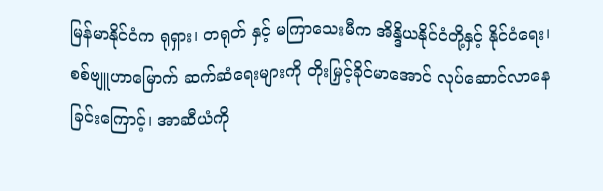မြန်မာနိုင်ငံက ရုရှား၊ တရုတ် နှင့် မကြာသေးမီက အိန္ဒိယနိုင်ငံတို့နှင့် နိုင်ငံရေး၊ စစ်ဗျူဟာမြောက် ဆက်ဆံရေးများကို တိုးမြှင့်ခိုင်မာအောင် လုပ်ဆောင်လာနေခြင်းကြောင့်၊ အာဆီယံကို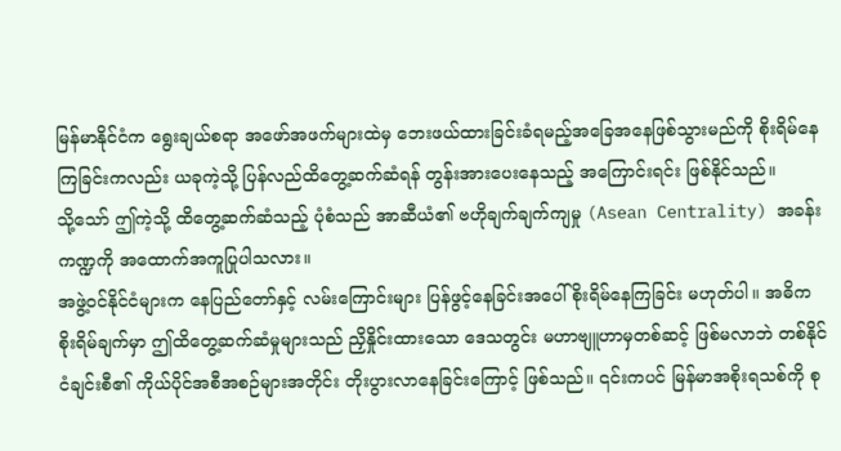မြန်မာနိုင်ငံက ရွေးချယ်စရာ အဖော်အဖက်များထဲမှ ဘေးဖယ်ထားခြင်းခံရမည့်အခြေအနေဖြစ်သွားမည်ကို စိုးရိမ်နေကြခြင်းကလည်း ယခုကဲ့သို့ ပြန်လည်ထိတွေ့ဆက်ဆံရန် တွန်းအားပေးနေသည့် အကြောင်းရင်း ဖြစ်နိုင်သည်။
သို့သော် ဤကဲ့သို့ ထိတွေ့ဆက်ဆံသည့် ပုံစံသည် အာဆီယံ၏ ဗဟိုချက်ချက်ကျမှု (Asean Centrality) အခန်းကဏ္ဍကို အထောက်အကူပြုပါသလား။
အဖွဲ့ဝင်နိုင်ငံများက နေပြည်တော်နှင့် လမ်းကြောင်းများ ပြန်ဖွင့်နေခြင်းအပေါ် စိုးရိမ်နေကြခြင်း မဟုတ်ပါ။ အဓိက စိုးရိမ်ချက်မှာ ဤထိတွေ့ဆက်ဆံမှုများသည် ညှိနှိုင်းထားသော ဒေသတွင်း မဟာဗျူဟာမှတစ်ဆင့် ဖြစ်မလာဘဲ တစ်နိုင်ငံချင်းစီ၏ ကိုယ်ပိုင်အစီအစဉ်များအတိုင်း တိုးပွားလာနေခြင်းကြောင့် ဖြစ်သည်။ ၎င်းကပင် မြန်မာအစိုးရသစ်ကို စု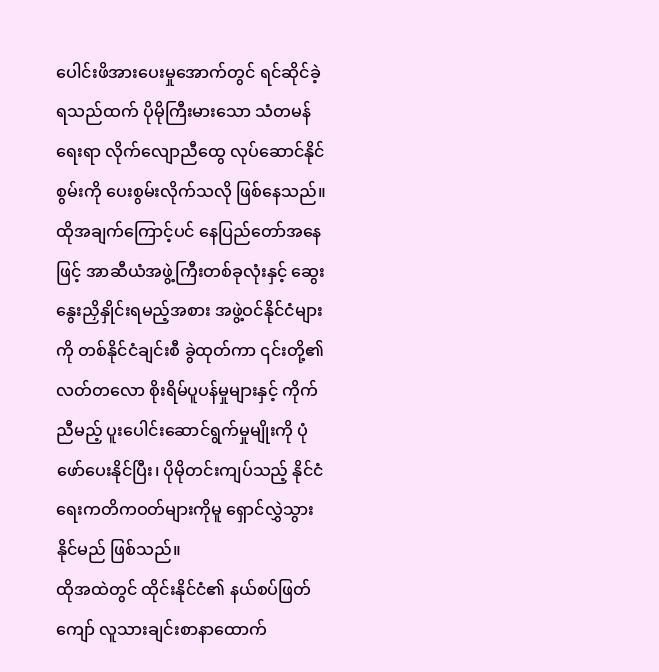ပေါင်းဖိအားပေးမှုအောက်တွင် ရင်ဆိုင်ခဲ့ရသည်ထက် ပိုမိုကြီးမားသော သံတမန်ရေးရာ လိုက်လျောညီထွေ လုပ်ဆောင်နိုင်စွမ်းကို ပေးစွမ်းလိုက်သလို ဖြစ်နေသည်။
ထိုအချက်ကြောင့်ပင် နေပြည်တော်အနေဖြင့် အာဆီယံအဖွဲ့ကြီးတစ်ခုလုံးနှင့် ဆွေးနွေးညှိနှိုင်းရမည့်အစား အဖွဲ့ဝင်နိုင်ငံများကို တစ်နိုင်ငံချင်းစီ ခွဲထုတ်ကာ ၎င်းတို့၏ လတ်တလော စိုးရိမ်ပူပန်မှုများနှင့် ကိုက်ညီမည့် ပူးပေါင်းဆောင်ရွက်မှုမျိုးကို ပုံဖော်ပေးနိုင်ပြီး၊ ပိုမိုတင်းကျပ်သည့် နိုင်ငံရေးကတိကဝတ်များကိုမူ ရှောင်လွှဲသွားနိုင်မည် ဖြစ်သည်။
ထိုအထဲတွင် ထိုင်းနိုင်ငံ၏ နယ်စပ်ဖြတ်ကျော် လူသားချင်းစာနာထောက်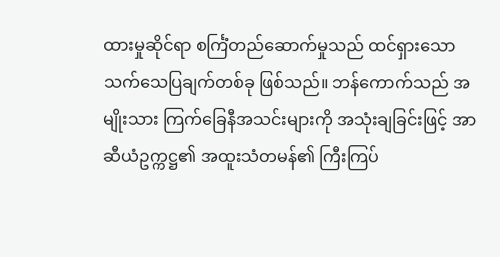ထားမှုဆိုင်ရာ စင်္ကြံတည်ဆောက်မှုသည် ထင်ရှားသော သက်သေပြချက်တစ်ခု ဖြစ်သည်။ ဘန်ကောက်သည် အမျိုးသား ကြက်ခြေနီအသင်းများကို အသုံးချခြင်းဖြင့် အာဆီယံဥက္ကဋ္ဌ၏ အထူးသံတမန်၏ ကြီးကြပ်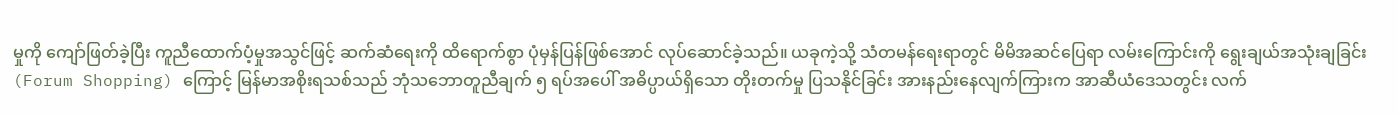မှုကို ကျော်ဖြတ်ခဲ့ပြီး ကူညီထောက်ပံ့မှုအသွင်ဖြင့် ဆက်ဆံရေးကို ထိရောက်စွာ ပုံမှန်ပြန်ဖြစ်အောင် လုပ်ဆောင်ခဲ့သည်။ ယခုကဲ့သို့ သံတမန်ရေးရာတွင် မိမိအဆင်ပြေရာ လမ်းကြောင်းကို ရွေးချယ်အသုံးချခြင်း (Forum Shopping) ကြောင့် မြန်မာအစိုးရသစ်သည် ဘုံသဘောတူညီချက် ၅ ရပ်အပေါ် အဓိပ္ပာယ်ရှိသော တိုးတက်မှု ပြသနိုင်ခြင်း အားနည်းနေလျက်ကြားက အာဆီယံဒေသတွင်း လက်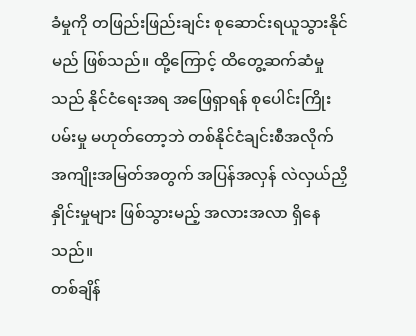ခံမှုကို တဖြည်းဖြည်းချင်း စုဆောင်းရယူသွားနိုင်မည် ဖြစ်သည်။ ထို့ကြောင့် ထိတွေ့ဆက်ဆံမှုသည် နိုင်ငံရေးအရ အဖြေရှာရန် စုပေါင်းကြိုးပမ်းမှု မဟုတ်တော့ဘဲ တစ်နိုင်ငံချင်းစီအလိုက် အကျိုးအမြတ်အတွက် အပြန်အလှန် လဲလှယ်ညှိနှိုင်းမှုများ ဖြစ်သွားမည့် အလားအလာ ရှိနေသည်။
တစ်ချိန်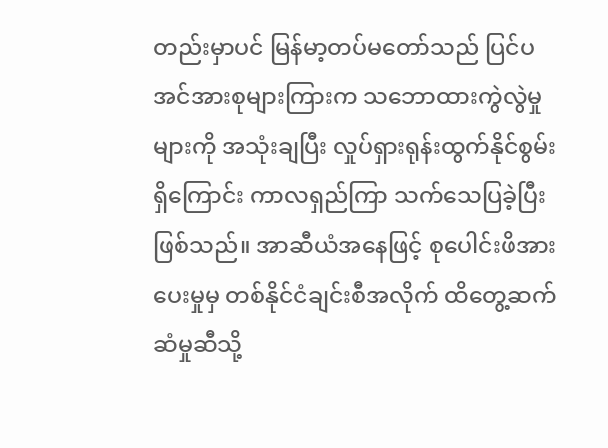တည်းမှာပင် မြန်မာ့တပ်မတော်သည် ပြင်ပအင်အားစုများကြားက သဘောထားကွဲလွဲမှုများကို အသုံးချပြီး လှုပ်ရှားရုန်းထွက်နိုင်စွမ်းရှိကြောင်း ကာလရှည်ကြာ သက်သေပြခဲ့ပြီး ဖြစ်သည်။ အာဆီယံအနေဖြင့် စုပေါင်းဖိအားပေးမှုမှ တစ်နိုင်ငံချင်းစီအလိုက် ထိတွေ့ဆက်ဆံမှုဆီသို့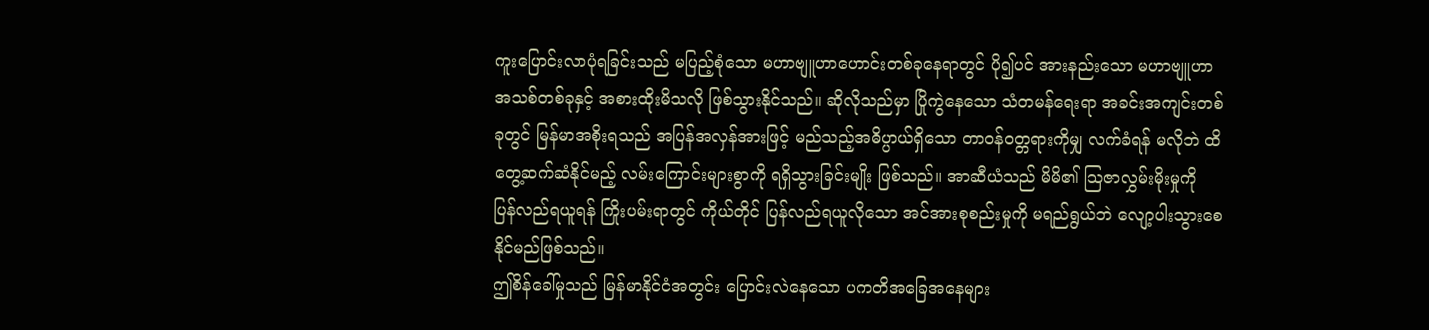ကူးပြောင်းလာပုံရခြင်းသည် မပြည့်စုံသော မဟာဗျူဟာဟောင်းတစ်ခုနေရာတွင် ပို၍ပင် အားနည်းသော မဟာဗျူဟာအသစ်တစ်ခုနှင့် အစားထိုးမိသလို ဖြစ်သွားနိုင်သည်။ ဆိုလိုသည်မှာ ပြိုကွဲနေသော သံတမန်ရေးရာ အခင်းအကျင်းတစ်ခုတွင် မြန်မာအစိုးရသည် အပြန်အလှန်အားဖြင့် မည်သည့်အဓိပ္ပာယ်ရှိသော တာဝန်ဝတ္တရားကိုမျှ လက်ခံရန် မလိုဘဲ ထိတွေ့ဆက်ဆံနိုင်မည့် လမ်းကြောင်းများစွာကို ရရှိသွားခြင်းမျိုး ဖြစ်သည်။ အာဆီယံသည် မိမိ၏ သြဇာလွှမ်းမိုးမှုကို ပြန်လည်ရယူရန် ကြိုးပမ်းရာတွင် ကိုယ်တိုင် ပြန်လည်ရယူလိုသော အင်အားစုစည်းမှုကို မရည်ရွယ်ဘဲ လျော့ပါးသွားစေနိုင်မည်ဖြစ်သည်။
ဤစိန်ခေါ်မှုသည် မြန်မာနိုင်ငံအတွင်း ပြောင်းလဲနေသော ပကတိအခြေအနေများ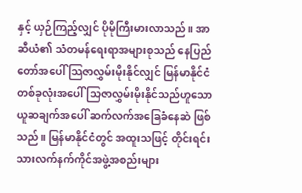နှင့် ယှဉ်ကြည့်လျှင် ပိုမိုကြီးမားလာသည်။ အာဆီယံ၏ သံတမန်ရေးရာအများစုသည် နေပြည်တော်အပေါ် သြဇာလွှမ်းမိုးနိုင်လျှင် မြန်မာနိုင်ငံတစ်ခုလုံးအပေါ် သြဇာလွှမ်းမိုးနိုင်သည်ဟူသော ယူဆချက်အပေါ် ဆက်လက်အခြေခံနေဆဲ ဖြစ်သည်။ မြန်မာနိုင်ငံတွင် အထူးသဖြင့် တိုင်းရင်းသားလက်နက်ကိုင်အဖွဲ့အစည်းများ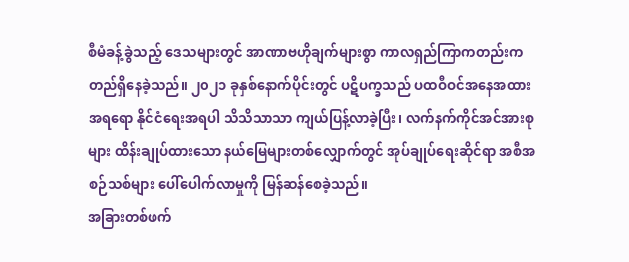စီမံခန့်ခွဲသည့် ဒေသများတွင် အာဏာဗဟိုချက်များစွာ ကာလရှည်ကြာကတည်းက တည်ရှိနေခဲ့သည်။ ၂၀၂၁ ခုနှစ်နောက်ပိုင်းတွင် ပဋိပက္ခသည် ပထဝီဝင်အနေအထားအရရော နိုင်ငံရေးအရပါ သိသိသာသာ ကျယ်ပြန့်လာခဲ့ပြီး၊ လက်နက်ကိုင်အင်အားစုများ ထိန်းချုပ်ထားသော နယ်မြေများတစ်လျှောက်တွင် အုပ်ချုပ်ရေးဆိုင်ရာ အစီအစဉ်သစ်များ ပေါ်ပေါက်လာမှုကို မြန်ဆန်စေခဲ့သည်။
အခြားတစ်ဖက်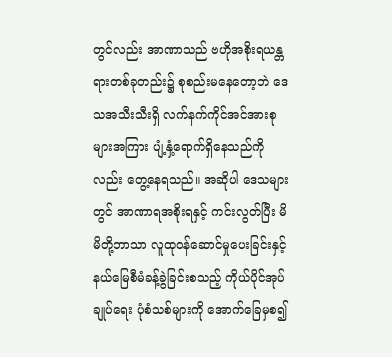တွင်လည်း အာဏာသည် ဗဟိုအစိုးရယန္တရားတစ်ခုတည်း၌ စုစည်းမနေတော့ဘဲ ဒေသအသီးသီးရှိ လက်နက်ကိုင်အင်အားစုများအကြား ပျံ့နှံ့ရောက်ရှိနေသည်ကိုလည်း တွေ့နေရသည်။ အဆိုပါ ဒေသများတွင် အာဏာရအစိုးရနှင့် ကင်းလွတ်ပြီး မိမိတို့ဘာသာ လူထုဝန်ဆောင်မှုပေးခြင်းနှင့် နယ်မြေစီမံခန့်ခွဲခြင်းစသည့် ကိုယ်ပိုင်အုပ်ချုပ်ရေး ပုံစံသစ်များကို အောက်ခြေမှစ၍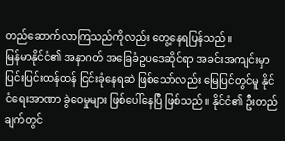တည်ဆောက်လာကြသည်ကိုလည်း တွေ့နေရပြန်သည်။
မြန်မာနိုင်ငံ၏ အနာဂတ် အခြေခံဥပဒေဆိုင်ရာ အခင်းအကျင်းမှာ ပြင်းပြင်းထန်ထန် ငြင်းခုံနေရဆဲ ဖြစ်သော်လည်း မြေပြင်တွင်မူ နိုင်ငံရေးအာဏာ ခွဲဝေမှုများ ဖြစ်ပေါ်နေပြီ ဖြစ်သည်။ နိုင်ငံ၏ ဦးတည်ချက်တွင်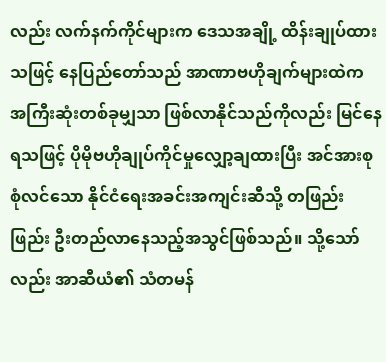လည်း လက်နက်ကိုင်များက ဒေသအချို့ ထိန်းချုပ်ထားသဖြင့် နေပြည်တော်သည် အာဏာဗဟိုချက်များထဲက အကြီးဆုံးတစ်ခုမျှသာ ဖြစ်လာနိုင်သည်ကိုလည်း မြင်နေရသဖြင့် ပိုမိုဗဟိုချုပ်ကိုင်မှုလျှော့ချထားပြီး အင်အားစုစုံလင်သော နိုင်ငံရေးအခင်းအကျင်းဆီသို့ တဖြည်းဖြည်း ဦးတည်လာနေသည့်အသွင်ဖြစ်သည်။ သို့သော်လည်း အာဆီယံ၏ သံတမန်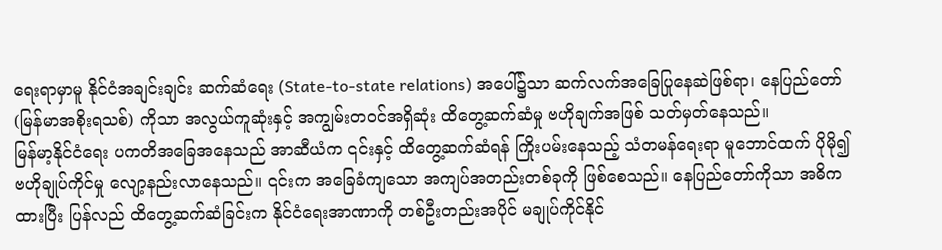ရေးရာမှာမူ နိုင်ငံအချင်းချင်း ဆက်ဆံရေး (State-to-state relations) အပေါ်၌သာ ဆက်လက်အခြေပြုနေဆဲဖြစ်ရာ၊ နေပြည်တော် (မြန်မာအစိုးရသစ်) ကိုသာ အလွယ်ကူဆုံးနှင့် အကျွမ်းတဝင်အရှိဆုံး ထိတွေ့ဆက်ဆံမှု ဗဟိုချက်အဖြစ် သတ်မှတ်နေသည်။
မြန်မာ့နိုင်ငံရေး ပကတိအခြေအနေသည် အာဆီယံက ၎င်းနှင့် ထိတွေ့ဆက်ဆံရန် ကြိုးပမ်းနေသည့် သံတမန်ရေးရာ မူဘောင်ထက် ပိုမို၍ ဗဟိုချုပ်ကိုင်မှု လျော့နည်းလာနေသည်။ ၎င်းက အခြေခံကျသော အကျပ်အတည်းတစ်ခုကို ဖြစ်စေသည်။ နေပြည်တော်ကိုသာ အဓိကထားပြီး ပြန်လည် ထိတွေ့ဆက်ဆံခြင်းက နိုင်ငံရေးအာဏာကို တစ်ဦးတည်းအပိုင် မချုပ်ကိုင်နိုင်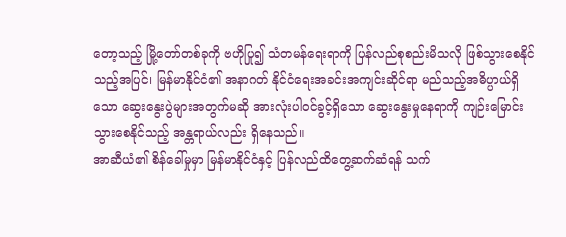တော့သည့် မြို့တော်တစ်ခုကို ဗဟိုပြု၍ သံတမန်ရေးရာကို ပြန်လည်စုစည်းမိသလို ဖြစ်သွားစေနိုင်သည့်အပြင်၊ မြန်မာနိုင်ငံ၏ အနာဂတ် နိုင်ငံရေးအခင်းအကျင်းဆိုင်ရာ မည်သည့်အဓိပ္ပာယ်ရှိသော ဆွေးနွေးပွဲများအတွက်မဆို အားလုံးပါဝင်ခွင့်ရှိသော ဆွေးနွေးမှုနေရာကို ကျဉ်းမြောင်းသွားစေနိုင်သည့် အန္တရာယ်လည်း ရှိနေသည်။
အာဆီယံ၏ စိန်ခေါ်မှုမှာ မြန်မာနိုင်ငံနှင့် ပြန်လည်ထိတွေ့ဆက်ဆံရန် သက်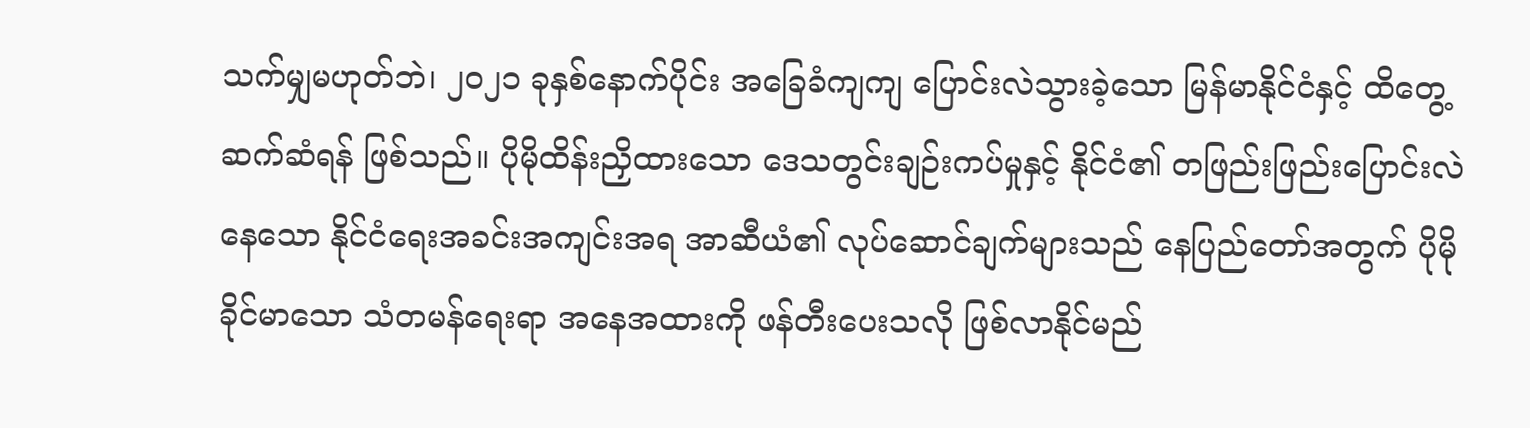သက်မျှမဟုတ်ဘဲ၊ ၂၀၂၁ ခုနှစ်နောက်ပိုင်း အခြေခံကျကျ ပြောင်းလဲသွားခဲ့သော မြန်မာနိုင်ငံနှင့် ထိတွေ့ဆက်ဆံရန် ဖြစ်သည်။ ပိုမိုထိန်းညှိထားသော ဒေသတွင်းချဉ်းကပ်မှုနှင့် နိုင်ငံ၏ တဖြည်းဖြည်းပြောင်းလဲနေသော နိုင်ငံရေးအခင်းအကျင်းအရ အာဆီယံ၏ လုပ်ဆောင်ချက်များသည် နေပြည်တော်အတွက် ပိုမိုခိုင်မာသော သံတမန်ရေးရာ အနေအထားကို ဖန်တီးပေးသလို ဖြစ်လာနိုင်မည်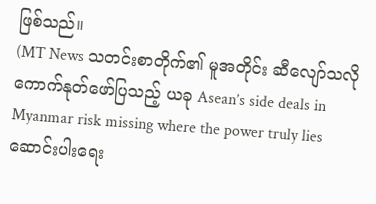ဖြစ်သည်။
(MT News သတင်းစာတိုက်၏ မူအတိုင်း ဆီလျော်သလို ကောက်နုတ်ဖော်ပြသည့် ယခု Asean’s side deals in Myanmar risk missing where the power truly lies ဆောင်းပါးရေး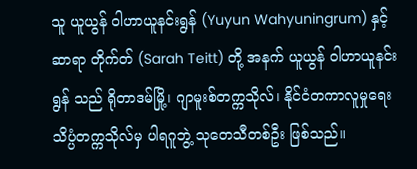သူ ယူယွန် ဝါဟာယူနင်းရွန် (Yuyun Wahyuningrum) နှင့် ဆာရာ တိုက်တ် (Sarah Teitt) တို့ အနက် ယူယွန် ဝါဟာယူနင်းရွန် သည် ရိုတာဒမ်မြို့၊ ဂျာမူးစ်တက္ကသိုလ်၊ နိုင်ငံတကာလူမှုရေးသိပ္ပံတက္ကသိုလ်မှ ပါရဂူဘွဲ့ သုတေသီတစ်ဦး ဖြစ်သည်။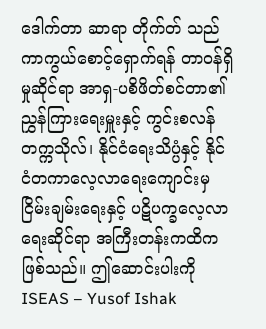ဒေါက်တာ ဆာရာ တိုက်တ် သည် ကာကွယ်စောင့်ရှောက်ရန် တာဝန်ရှိမှုဆိုင်ရာ အာရှ-ပစိဖိတ်စင်တာ၏ ညွှန်ကြားရေးမှူးနှင့် ကွင်းစလန်တက္ကသိုလ်၊ နိုင်ငံရေးသိပ္ပံနှင့် နိုင်ငံတကာလေ့လာရေးကျောင်းမှ ငြိမ်းချမ်းရေးနှင့် ပဋိပက္ခလေ့လာရေးဆိုင်ရာ အကြီးတန်းကထိက ဖြစ်သည်။ ဤဆောင်းပါးကို ISEAS – Yusof Ishak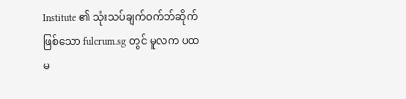Institute ၏ သုံးသပ်ချက်ဝက်ဘ်ဆိုက်ဖြစ်သော fulcrum.sg တွင် မူလက ပထမ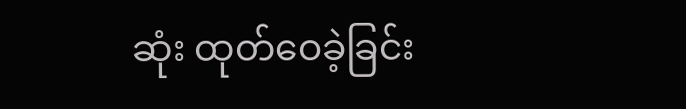ဆုံး ထုတ်ဝေခဲ့ခြင်း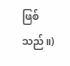ဖြစ်သည်။)